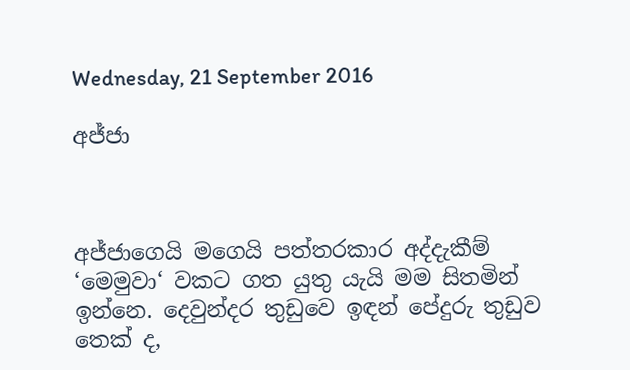Wednesday, 21 September 2016

අජ්ජා



අජ්ජාගෙයි මගෙයි පත්තරකාර අද්දැකීම් ‘මෙමුවා‘ වකට ගත යුතු යැයි මම සිතමින් ඉන්නෙ. දෙවුන්දර තුඩුවෙ ඉඳන් පේදුරු තුඩුව තෙක් ද,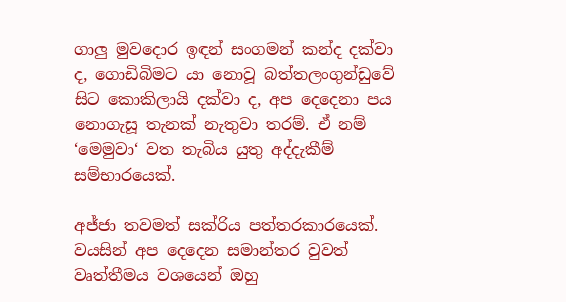ගාලු මුවදොර ඉඳන් සංගමන් කන්ද දක්වා ද, ගොඩිබිමට යා නොවූ බත්තලංගුන්ඩුවේ සිට කොකිලායි දක්වා ද, අප දෙදෙනා පය නොගැසූ තැනක් නැතුවා තරම්. ඒ නම් ‘මෙමුවා‘ වත තැබිය යුතු අද්දැකීම් සම්භාරයෙක්.

අජ්ජා තවමත් සක්රිය පත්තරකාරයෙක්. වයසින් අප දෙදෙන සමාන්තර වුවත් වෘත්තීමය වශයෙන් ඔහු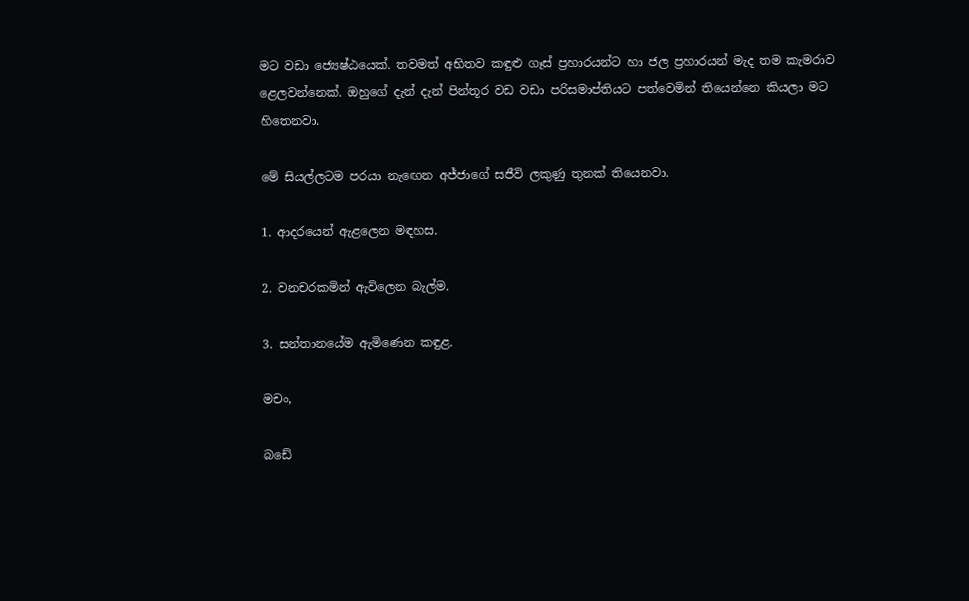මට වඩා ජ්‍යෙෂ්ඨයෙක්. තවමත් අභිතව කඳුළු ගෑස් ප්‍රහාරයන්ට හා ජල ප්‍රහාරයන් මැද තම කැමරාව ළෙලවන්නෙක්. ඔහුගේ දැන් දැන් පින්තූර වඩ වඩා පරිසමාප්තියට පත්වෙමින් තියෙන්නෙ කියලා මට හිතෙනවා.

මේ සියල්ලටම පරයා නැඟෙන අජ්ජාගේ සජීවි ලකුණු තුනක් තියෙනවා.

1. ආදරයෙන් ඇළලෙන මඳහස.

2. වනචරකමින් ඇවිලෙන බැල්ම.

3. සන්තානයේම ඇමිණෙන කඳුළ.

මචං,

බඩේ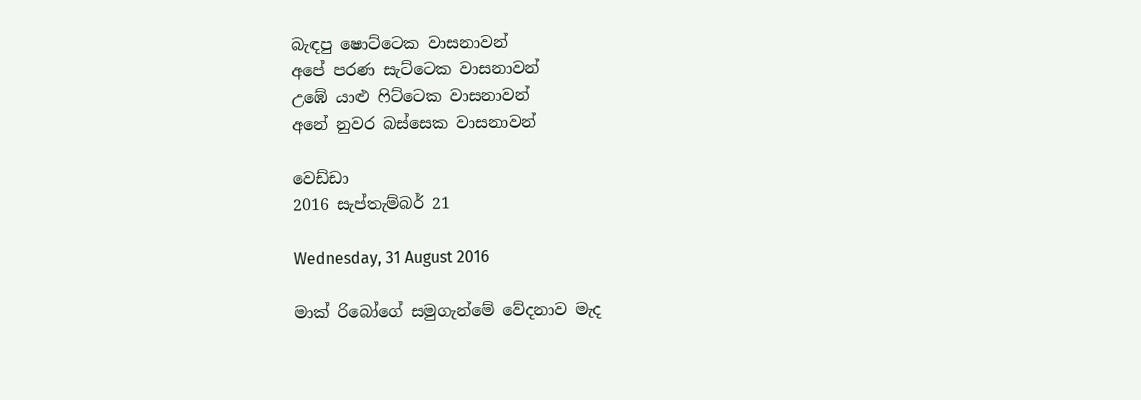බැඳපු ෂොට්ටෙක වාසනාවන්
අපේ පරණ සැට්ටෙක වාසනාවන්
උඹේ යාළු ෆිට්ටෙක වාසනාවන්
අනේ නුවර බස්සෙක වාසනාවන්

වෙඩ්ඩා
2016 සැප්තැම්බර් 21

Wednesday, 31 August 2016

මාක් රිබෝගේ සමුගැන්මේ වේදනාව මැද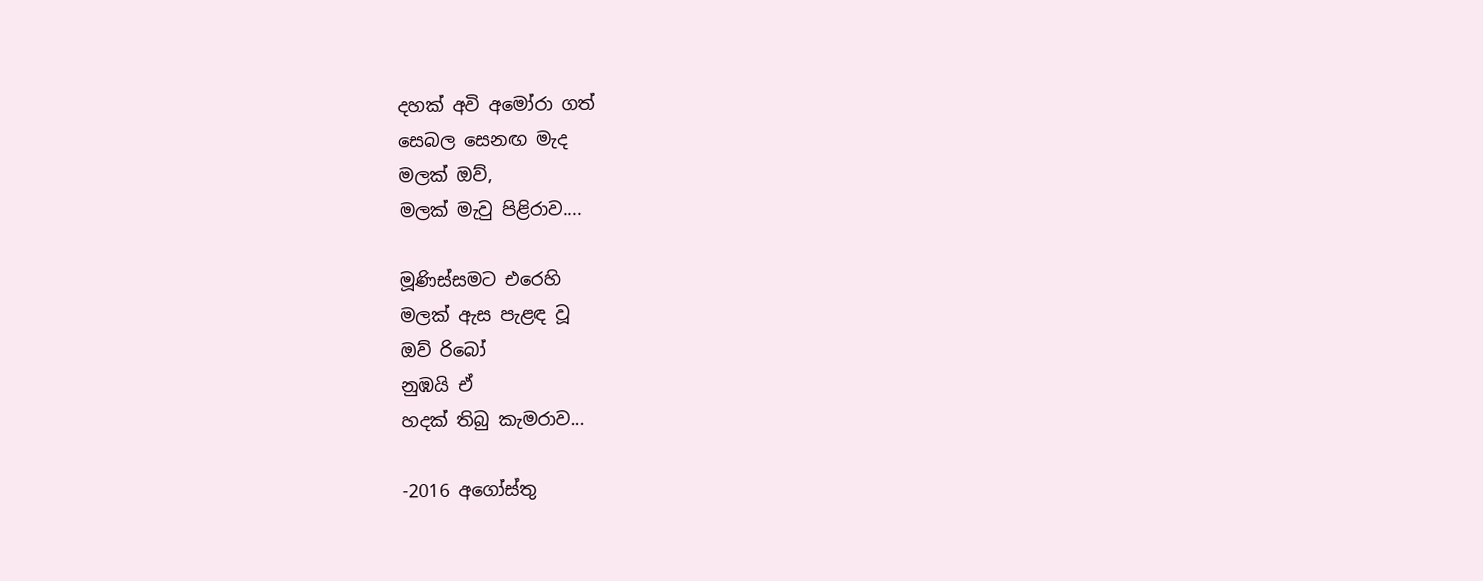දහක් අවි අමෝරා ගත්
සෙබල සෙනඟ මැද
මලක් ඔව්,
මලක් මැවු පිළිරාව....

මූණිස්සමට එරෙහි
මලක් ඇස පැළඳ වූ
ඔව් රිබෝ
නුඹයි ඒ
හදක් තිබු කැමරාව...

-2016 අගෝස්තු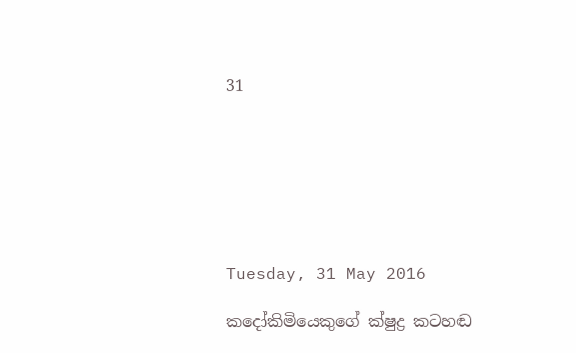31







Tuesday, 31 May 2016

කදෝකිමියෙකුගේ ක්ෂුද්‍ර කටහඬ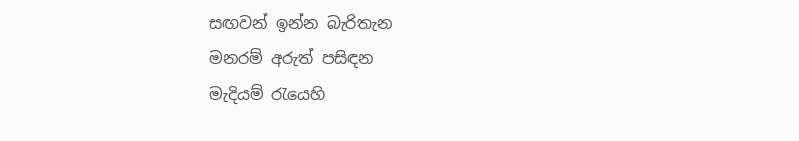සඟවන් ඉන්න බැරිතැන
මනරම් අරුත් පසිඳන
මැදියම් රැයෙහි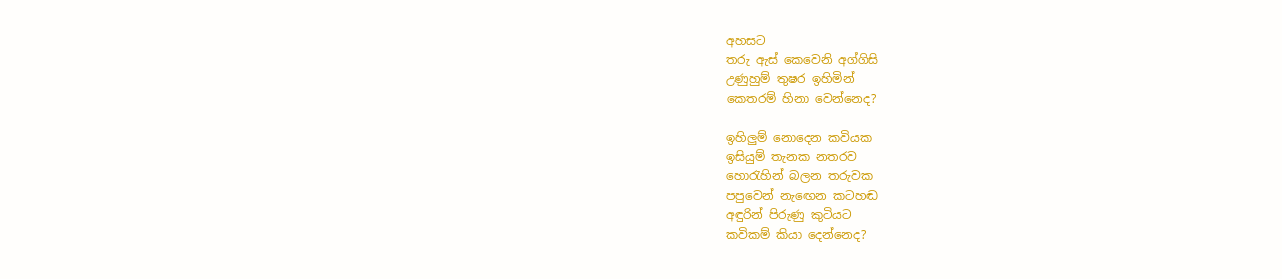අහසට
තරු ඇස් කෙවෙනි අග්ගිසි
උණුහුම් තුෂර ඉහිමින්
කෙතරම් හිනා වෙන්නෙද?

ඉහිලුම් නොදෙන කවියක
ඉසියුම් තැනක නතරව
හොරැහින් බලන තරුවක
පපුවෙන් නැඟෙන කටහඬ
අඳුරින් පිරුණු කුටියට
කවිකම් කියා දෙන්නෙද?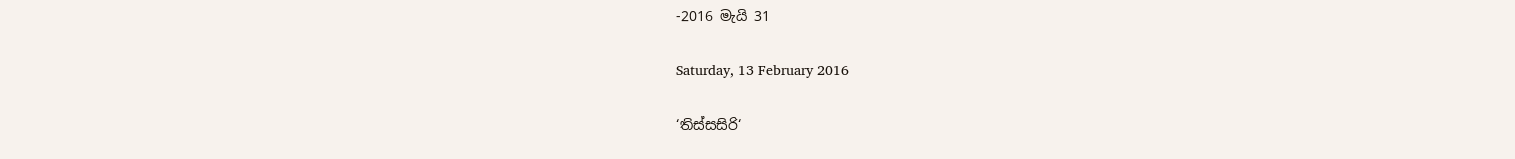-2016 මැයි 31

Saturday, 13 February 2016

‘තිස්සසිරි‘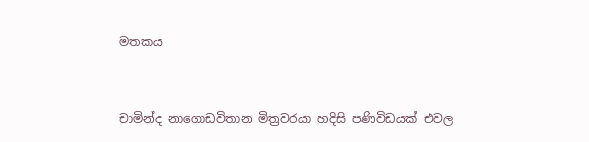මතකය



චාමින්ද නාගොඩවිතාන මිත්‍රවරයා හදිසි පණිවිඩයක් එවල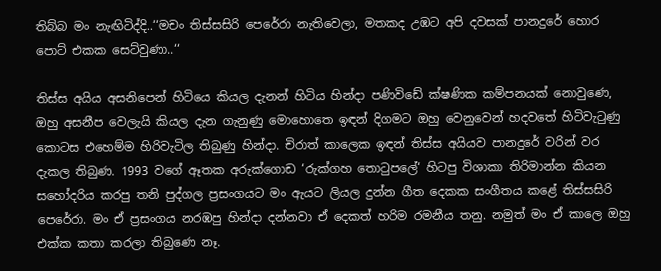තිබ්බ මං නැඟිටිද්දි..‘‘මචං තිස්සසිරි පෙරේරා නැතිවෙලා, මතකද උඹට අපි දවසක් පානදුරේ හොර පොට් එකක සෙට්වුණා..‘‘

තිස්ස අයිය අසනිපෙන් හිටියෙ කියල දැනන් හිටිය හින්දා පණිවිඩේ ක්ෂණික කම්පනයක් නොවුණෙ, ඔහු අසනීප වෙලැයි කියල දැන ගැනුණු මොහොතෙ ඉඳන් දිගමට ඔහු වෙනුවෙන් හදවතේ හිටිවැටුණු කොටස එහෙම්ම හිරිවැටිල තිබුණු හින්දා. චිරාත් කාලෙක ඉඳන් තිස්ස අයියව පානදුරේ වරින් වර දැකල තිබුණ. 1993 වගේ ඈතක අරුක්ගොඩ ‘රුක්ගහ තොටුපලේ‘ හිටපු විශාකා තිරිමාන්න කියන සහෝදරිය කරපු තනි පුද්ගල ප්‍රසංගයට මං ඇයට ලියල දුන්න ගීත දෙකක සංගීතය කළේ තිස්සසිරි පෙරේරා. මං ඒ ප්‍රසංගය නරඹපු හින්දා දන්නවා ඒ දෙකත් හරිම රමනීය තනු. නමුත් මං ඒ කාලෙ ඔහු එක්ක කතා කරලා තිබුණෙ නෑ.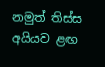නමුත් තිස්ස අයියව ළඟ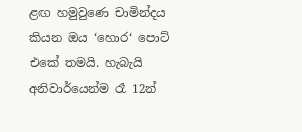ළඟ හමුවුණෙ චාමින්දය කියන ඔය ‘හොර‘ පොට් එකේ තමයි. හැබැයි අනිවාර්යෙන්ම රෑ 12න්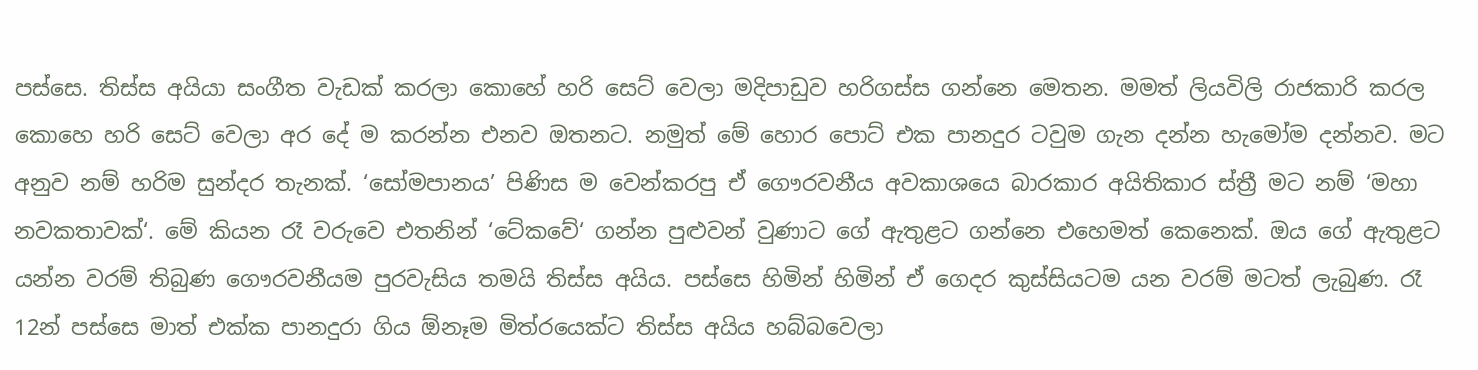පස්සෙ. තිස්ස අයියා සංගීත වැඩක් කරලා කොහේ හරි සෙට් වෙලා මදිපාඩුව හරිගස්ස ගන්නෙ මෙතන. මමත් ලියවිලි රාජකාරි කරල කොහෙ හරි සෙට් වෙලා අර දේ ම කරන්න එනව ඔතනට. නමුත් මේ හොර පොට් එක පානදුර ටවුම ගැන දන්න හැමෝම දන්නව. මට අනුව නම් හරිම සුන්දර තැනක්. ‘සෝමපානය’ පිණිස ම වෙන්කරපු ඒ ගෞරවනීය අවකාශයෙ බාරකාර අයිතිකාර ස්ත්‍රී මට නම් ‘මහා නවකතාවක්‘. මේ කියන රෑ වරුවෙ එතනින් ‘ටේකවේ‘ ගන්න පුළුවන් වුණාට ගේ ඇතුළට ගන්නෙ එහෙමත් කෙනෙක්. ඔය ගේ ඇතුළට යන්න වරම් තිබුණ ගෞරවනීයම පුරවැසිය තමයි තිස්ස අයිය. පස්සෙ හිමින් හිමින් ඒ ගෙදර කුස්සියටම යන වරම් මටත් ලැබුණ. රෑ 12න් පස්සෙ මාත් එක්ක පානදුරා ගිය ඕනෑම මිත්රයෙක්ට තිස්ස අයිය හබ්බවෙලා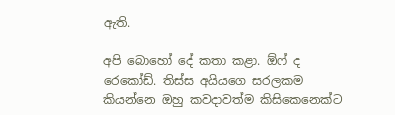ඇති.

අපි බොහෝ දේ කතා කළා. ඕෆ් ද රෙකෝඩ්. තිස්ස අයියගෙ සරලකම කියන්නෙ ඔහු කවදාවත්ම කිසිකෙනෙක්ට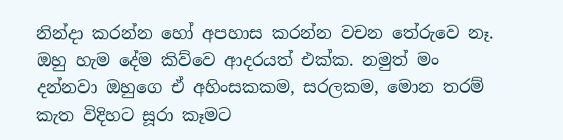නින්දා කරන්න හෝ අපහාස කරන්න වචන තේරුවෙ නෑ. ඔහු හැම දේම කිව්වෙ ආදරයත් එක්ක. නමුත් මං දන්නවා ඔහුගෙ ඒ අහිංසකකම, සරලකම, මොන තරම් කැත විදිහට සූරා කෑමට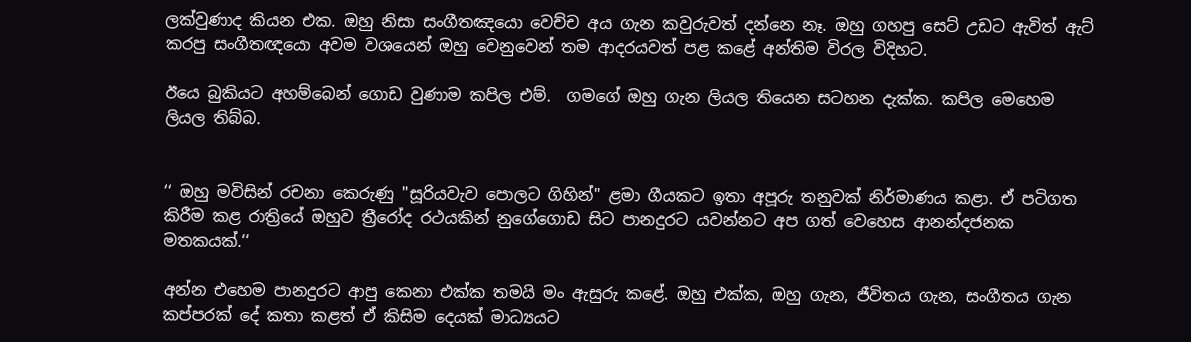ලක්වුණාද කියන එක. ඔහු නිසා සංගීතඤයො වෙච්ච අය ගැන කවුරුවත් දන්නෙ නෑ. ඔහු ගහපු සෙට් උඩට ඇවිත් ඇට් කරපු සංගීතඥයො අවම වශයෙන් ඔහු වෙනුවෙන් තම ආදරයවත් පළ කළේ අන්තිම විරල විදිහට.

ඊයෙ බුකියට අහම්බෙන් ගොඩ වුණාම කපිල එම්.  ගමගේ ඔහු ගැන ලියල තියෙන සටහන දැක්ක. කපිල මෙහෙම ලියල තිබ්බ.


‘‘ ඔහු මවිසින් රචනා කෙරුණු "සූරියවැව පොලට ගිහින්" ළමා ගීයකට ඉතා අපූරු තනුවක් නිර්මාණය කළා. ඒ පටිගත කිරීම කළ රාත්‍රියේ ඔහුව ත්‍රීරෝද රථයකින් නුගේගොඩ සිට පානදුරට යවන්නට අප ගත් වෙහෙස ආනන්දජනක මතකයක්.‘‘

අන්න එහෙම පානදුරට ආපු කෙනා එක්ක තමයි මං ඇසුරු කළේ. ඔහු එක්ක, ඔහු ගැන, ජීවිතය ගැන, සංගීතය ගැන කප්පරක් දේ කතා කළත් ඒ කිසිම දෙයක් මාධ්‍යයට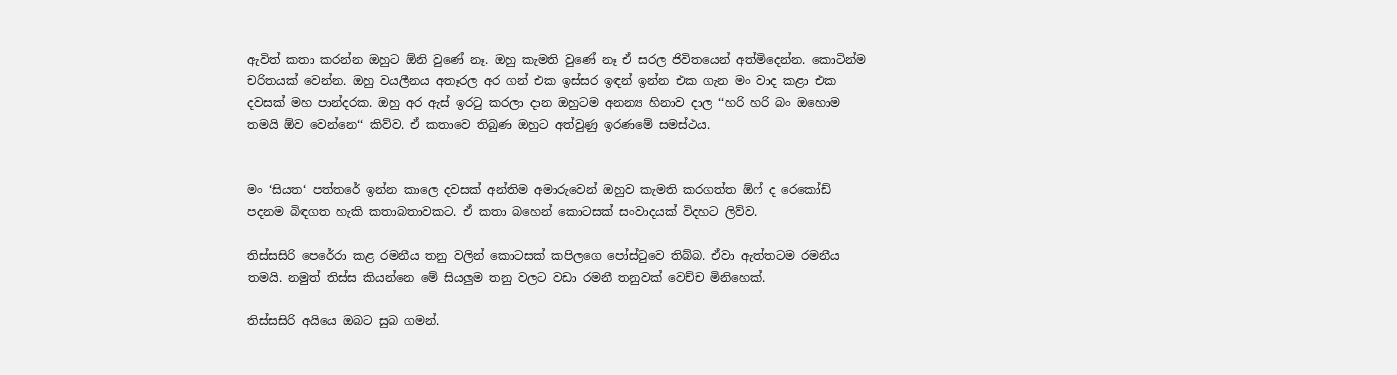ඇවිත් කතා කරන්න ඔහුට ඕනි වුණේ නෑ. ඔහු කැමති වුණේ නෑ ඒ සරල ජිවිතයෙන් අත්මිදෙන්න. කොටින්ම චරිතයක් වෙන්න. ඔහු වයලීනය අතෑරල අර ගන් එක ඉස්සර ඉඳන් ඉන්න එක ගැන මං වාද කළා එක දවසක් මහ පාන්දරක. ඔහු අර ඇස් ඉරටු කරලා දාන ඔහුටම අනන්‍ය හිනාව දාල ‘‘හරි හරි බං ඔහොම තමයි ඕව වෙන්නෙ‘‘ කිව්ව. ඒ කතාවෙ තිබුණ ඔහුට අත්වුණු ඉරණමේ සමස්ථය.


මං ‘සියත‘ පත්තරේ ඉන්න කාලෙ දවසක් අන්තිම අමාරුවෙන් ඔහුව කැමති කරගත්ත ඕෆ් ද රෙකෝඩ් පදනම බිඳගත හැකි කතාබතාවකට. ඒ කතා බහෙන් කොටසක් සංවාදයක් විදහට ලිව්ව.

තිස්සසිරි පෙරේරා කළ රමනීය තනු වලින් කොටසක් කපිලගෙ පෝස්ටුවෙ තිබ්බ. ඒවා ඇත්තටම රමනීය තමයි. නමුත් තිස්ස කියන්නෙ මේ සියලුම තනු වලට වඩා රමනී තනුවක් වෙච්ච මිනිහෙක්.

තිස්සසිරි අයියෙ ඔබට සුබ ගමන්.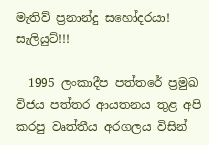මැතිව් ප්‍රනාන්දු සහෝදරයා! සැලියුට්!!!

  1995 ලංකාදීප පත්තරේ ප්‍රමුඛ විජය පත්තර ආයතනය තුළ අපි කරපු වෘත්තීය අරගලය විසින්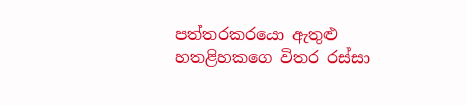පත්තරකරයො ඇතුළු හතළිහකගෙ විතර රස්සා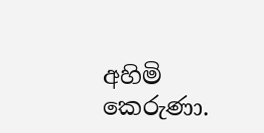අහිමි කෙරුණා.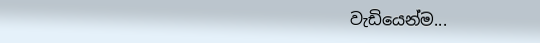වැඩියෙන්ම...